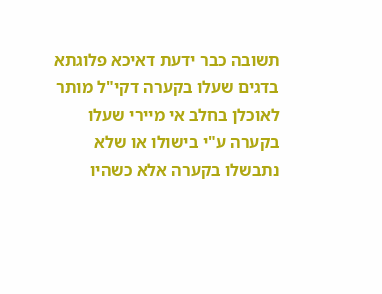תשובה כבר ידעת דאיכא פלוגתא בדגים שעלו בקערה דקי"ל מותר לאוכלן בחלב אי מיירי שעלו בקערה ע"י בישולו או שלא נתבשלו בקערה אלא כשהיו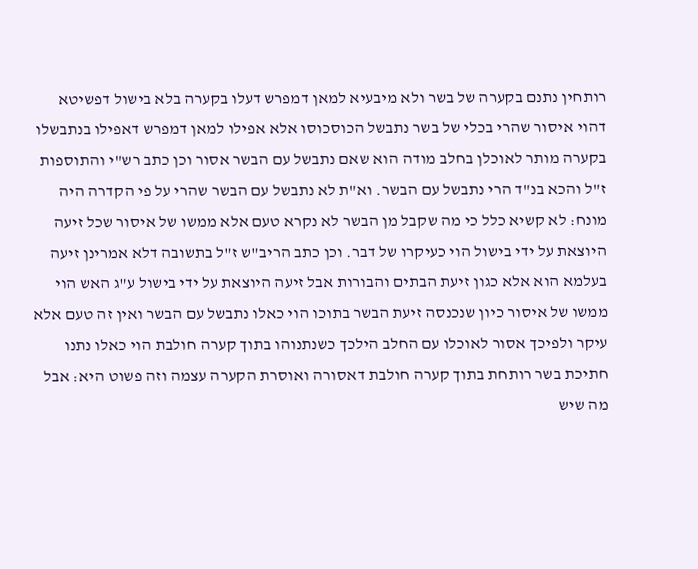רותחין נתנם בקערה של בשר ולא מיבעיא למאן דמפרש דעלו בקערה בלא בישול דפשיטא דהוי איסור שהרי בכלי של בשר נתבשל הכוסכוסו אלא אפילו למאן דמפרש דאפילו בנתבשלו בקערה מותר לאוכלן בחלב מודה הוא שאם נתבשל עם הבשר אסור וכן כתב רש"י והתוספות ז"ל והכא בנ"ד הרי נתבשל עם הבשר. וא"ת לא נתבשל עם הבשר שהרי על פי הקדרה היה מונח: לא קשיא כלל כי מה שקבל מן הבשר לא נקרא טעם אלא ממשו של איסור שכל זיעה היוצאת על ידי בישול הוי כעיקרו של דבר. וכן כתב הריב"ש ז"ל בתשובה דלא אמרינן זיעה בעלמא הוא אלא כגון זיעת הבתים והבורות אבל זיעה היוצאת על ידי בישול ע"ג האש הוי ממשו של איסור כיון שנכנסה זיעת הבשר בתוכו הוי כאלו נתבשל עם הבשר ואין זה טעם אלא עיקר ולפיכך אסור לאוכלו עם החלב הילכך כשנתנוהו בתוך קערה חולבת הוי כאלו נתנו חתיכת בשר רותחת בתוך קערה חולבת דאסורה ואוסרת הקערה עצמה וזה פשוט היא: אבל מה שיש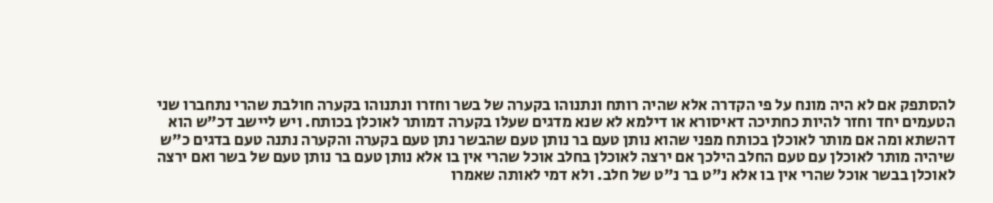להסתפק אם לא היה מונח על פי הקדרה אלא שהיה רותח ונתנוהו בקערה של בשר וחזרו ונתנוהו בקערה חולבת שהרי נתחברו שני הטעמים יחד וחזר להיות כחתיכה דאיסורא או דילמא לא שנא מדגים שעלו בקערה דמותר לאוכלן בכותח. ויש ליישב דכ"ש הוא דהשתא ומה אם מותר לאוכלן בכותח מפני שהוא נותן טעם בר נותן טעם שהבשר נתן טעם בקערה והקערה נתנה טעם בדגים כ"ש שיהיה מותר לאוכלן עם טעם החלב הילכך אם ירצה לאוכלן בחלב אוכל שהרי אין בו אלא נותן טעם בר נותן טעם של בשר ואם ירצה לאוכלן בבשר אוכל שהרי אין בו אלא נ"ט בר נ"ט של חלב. ולא דמי לאותה שאמרו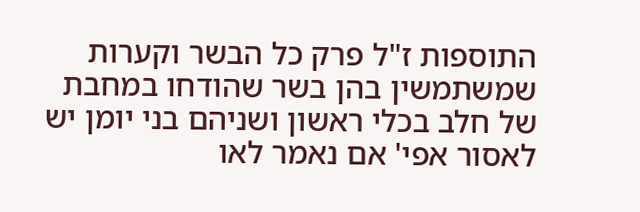התוספות ז"ל פרק כל הבשר וקערות שמשתמשין בהן בשר שהודחו במחבת של חלב בכלי ראשון ושניהם בני יומן יש לאסור אפי' אם נאמר לאו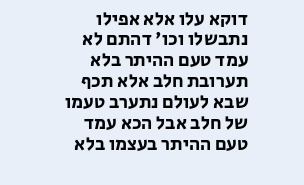דוקא עלו אלא אפילו נתבשלו וכו' דהתם לא עמד טעם ההיתר בלא תערובת חלב אלא תכף שבא לעולם נתערב טעמו של חלב אבל הכא עמד טעם ההיתר בעצמו בלא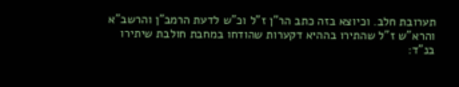תערובת חלב. וכיוצא בזה כתב הר"ן ז"ל וכ"ש לדעת הרמב"ן והרשב"א והרא"ש ז"ל שהתירו בההיא דקערות שהודחו במחבת חולבת שיתירו בנ"ד: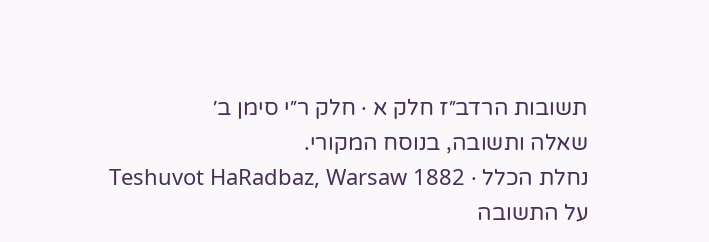תשובות הרדב״ז חלק א · חלק ר״י סימן ב׳
שאלה ותשובה, בנוסח המקורי.
נחלת הכלל · Teshuvot HaRadbaz, Warsaw 1882
על התשובה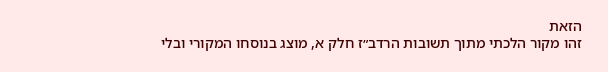הזאת
זהו מקור הלכתי מתוך תשובות הרדב״ז חלק א, מוצג בנוסחו המקורי ובלי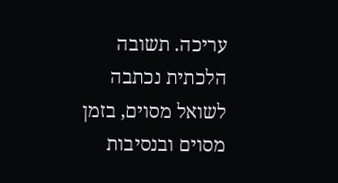עריכה. תשובה הלכתית נכתבה לשואל מסוים, בזמן מסוים ובנסיבות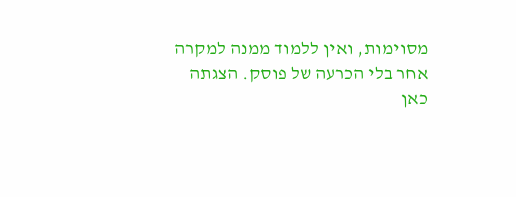מסוימות, ואין ללמוד ממנה למקרה אחר בלי הכרעה של פוסק. הצגתה כאן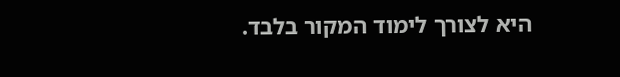היא לצורך לימוד המקור בלבד.